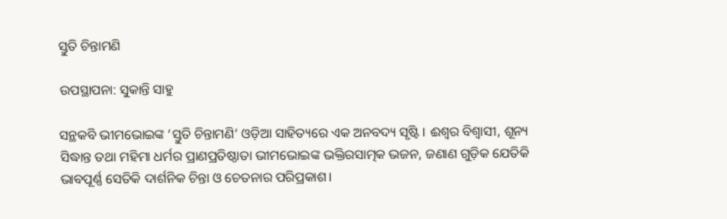ସ୍ତୁତି ଚିନ୍ତାମଣି

ଉପସ୍ଥାପନା: ସୁକାନ୍ତି ସାହୁ

ସନ୍ଥକବି ଭୀମଭୋଇଙ୍କ ‘ସ୍ତୁତି ଚିନ୍ତାମଣି’ ଓଡ଼ିଆ ସାହିତ୍ୟରେ ଏକ ଅନବଦ୍ୟ ସୃଷ୍ଟି। ଈଶ୍ୱର ବିଶ୍ବାସୀ, ଶୂନ୍ୟ ସିଦ୍ଧାନ୍ତ ତଥା ମହିମା ଧର୍ମର ପ୍ରାଣପ୍ରତିଷ୍ଠାତା ଭୀମଭୋଇଙ୍କ ଭକ୍ତିରସାତ୍ମକ ଭଜନ, ଜଣାଣ ଗୁଡ଼ିକ ଯେତିକି ଭାବପୂର୍ଣ୍ଣ ସେତିକି ଦାର୍ଶନିକ ଚିନ୍ତା ଓ ଚେତନାର ପରିପ୍ରକାଶ।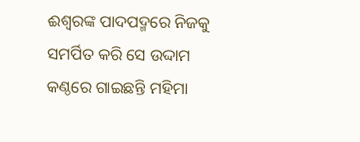ଈଶ୍ବରଙ୍କ ପାଦପଦ୍ମରେ ନିଜକୁ ସମର୍ପିତ କରି ସେ ଉଦ୍ଦାମ କଣ୍ଠରେ ଗାଇଛନ୍ତି ମହିମା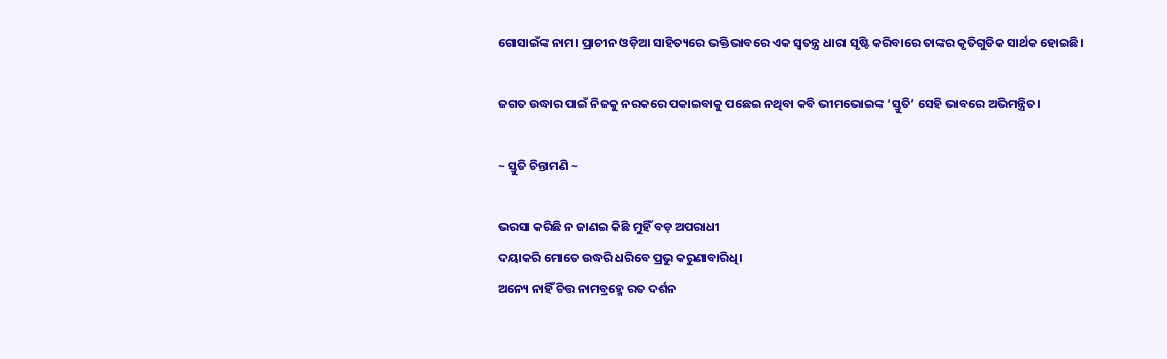ଗୋସାଇଁଙ୍କ ନାମ। ପ୍ରାଚୀନ ଓଡ଼ିଆ ସାହିତ୍ୟରେ ଭକ୍ତିଭାବରେ ଏକ ସ୍ଵତନ୍ତ୍ର ଧାରା ସୃଷ୍ଟି କରିବାରେ ତାଙ୍କର କୃତିଗୁଡିକ ସାର୍ଥକ ହୋଇଛି।

ଜଗତ ଉଦ୍ଧାର ପାଇଁ ନିଜକୁ ନରକରେ ପକାଇବାକୁ ପଛେଇ ନଥିବା କବି ଭୀମଭୋଇଙ୍କ ‘ସ୍ତୁତି’ ସେହି ଭାବରେ ଅଭିମନ୍ତ୍ରିତ।

~ ସ୍ତୁତି ଚିନ୍ତାମଣି ~

ଭରସା କରିଛି ନ ଜାଣଇ କିଛି ମୁହିଁ ବଡ଼ ଅପରାଧୀ
ଦୟାକରି ମୋତେ ଉଦ୍ଧରି ଧରିବେ ପ୍ରଭୁ କରୁଣାବାରିଧି।
ଅନ୍ୟେ ନାହିଁ ଚିତ୍ତ ନାମବ୍ରହ୍ମେ ରତ ଦର୍ଶନ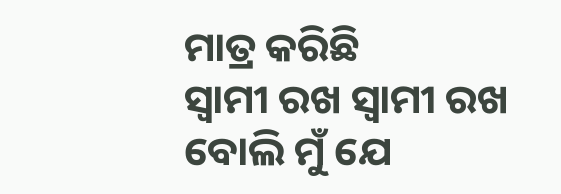ମାତ୍ର କରିଛି
ସ୍ଵାମୀ ରଖ ସ୍ଵାମୀ ରଖ ବୋଲି ମୁଁ ଯେ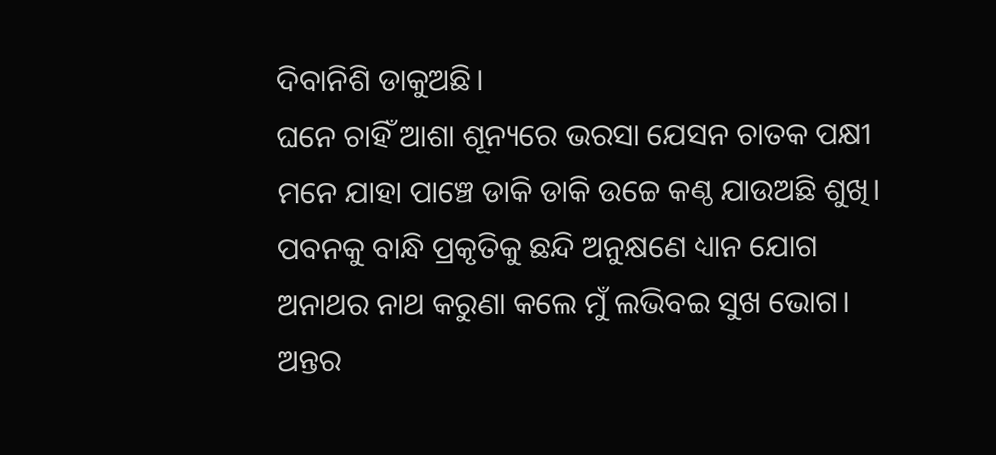ଦିବାନିଶି ଡାକୁଅଛି।
ଘନେ ଚାହିଁ ଆଶା ଶୂନ୍ୟରେ ଭରସା ଯେସନ ଚାତକ ପକ୍ଷୀ
ମନେ ଯାହା ପାଞ୍ଚେ ଡାକି ଡାକି ଉଚ୍ଚେ କଣ୍ଠ ଯାଉଅଛି ଶୁଖି।
ପବନକୁ ବାନ୍ଧି ପ୍ରକୃତିକୁ ଛନ୍ଦି ଅନୁକ୍ଷଣେ ଧ୍ୟାନ ଯୋଗ
ଅନାଥର ନାଥ କରୁଣା କଲେ ମୁଁ ଲଭିବଇ ସୁଖ ଭୋଗ।
ଅନ୍ତର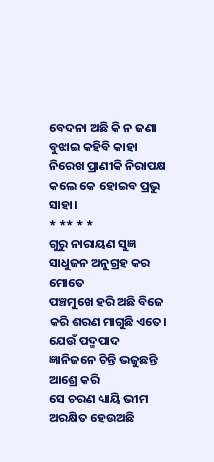ବେଦନା ଅଛି କି ନ ଜଣା ବୁଝାଇ କହିବି କାହା
ନିରେଖ ପ୍ରାଣୀକି ନିରାପକ୍ଷ କଲେ କେ ହୋଇବ ପ୍ରଭୁ ସାହା।
* ** * *
ଗୁରୁ ନାରାୟଣ ସୁଜ୍ଞ ସାଧୁଜନ ଅନୁଗ୍ରହ କର ମୋତେ
ପଞ୍ଚମୁଖେ ହରି ଅଛି ବିଜେ କରି ଶରଣ ମାଗୁଛି ଏତେ।
ଯେଉଁ ପଦ୍ମପାଦ ଜ୍ଞାନିଜନେ ଚିନ୍ତି ଭଜୁଛନ୍ତି ଆଶ୍ରେ କରି
ସେ ଚରଣ ଧ୍ୟାୟି ଭୀମ ଅରକ୍ଷିତ ହେଉଅଛି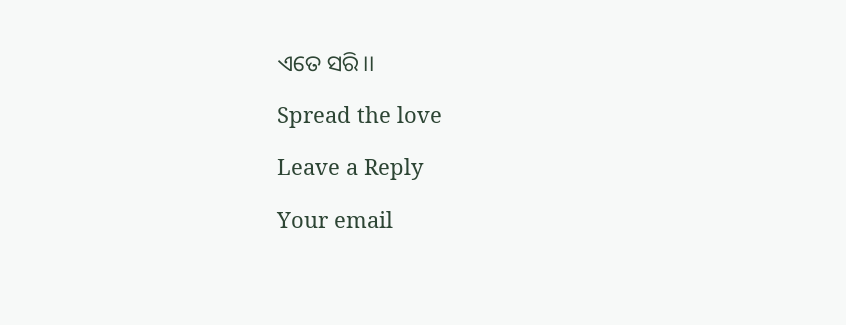ଏତେ ସରି।।

Spread the love

Leave a Reply

Your email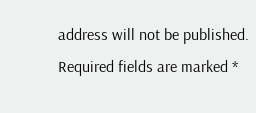address will not be published. Required fields are marked *